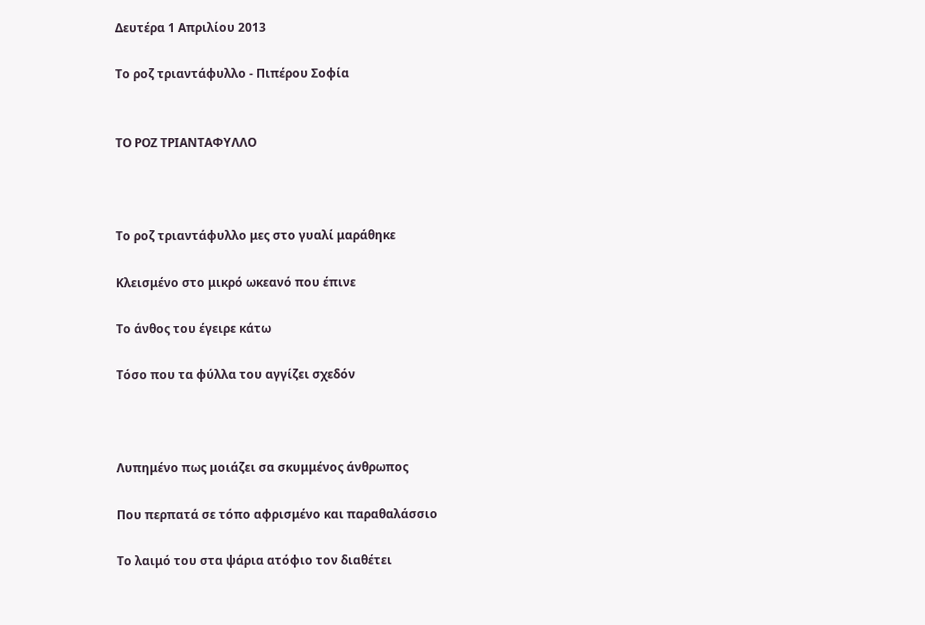Δευτέρα 1 Απριλίου 2013

Το ροζ τριαντάφυλλο - Πιπέρου Σοφία


ΤΟ ΡΟΖ ΤΡΙΑΝΤΑΦΥΛΛΟ



Το ροζ τριαντάφυλλο μες στο γυαλί μαράθηκε

Κλεισμένο στο μικρό ωκεανό που έπινε

Το άνθος του έγειρε κάτω

Τόσο που τα φύλλα του αγγίζει σχεδόν



Λυπημένο πως μοιάζει σα σκυμμένος άνθρωπος

Που περπατά σε τόπο αφρισμένο και παραθαλάσσιο

Το λαιμό του στα ψάρια ατόφιο τον διαθέτει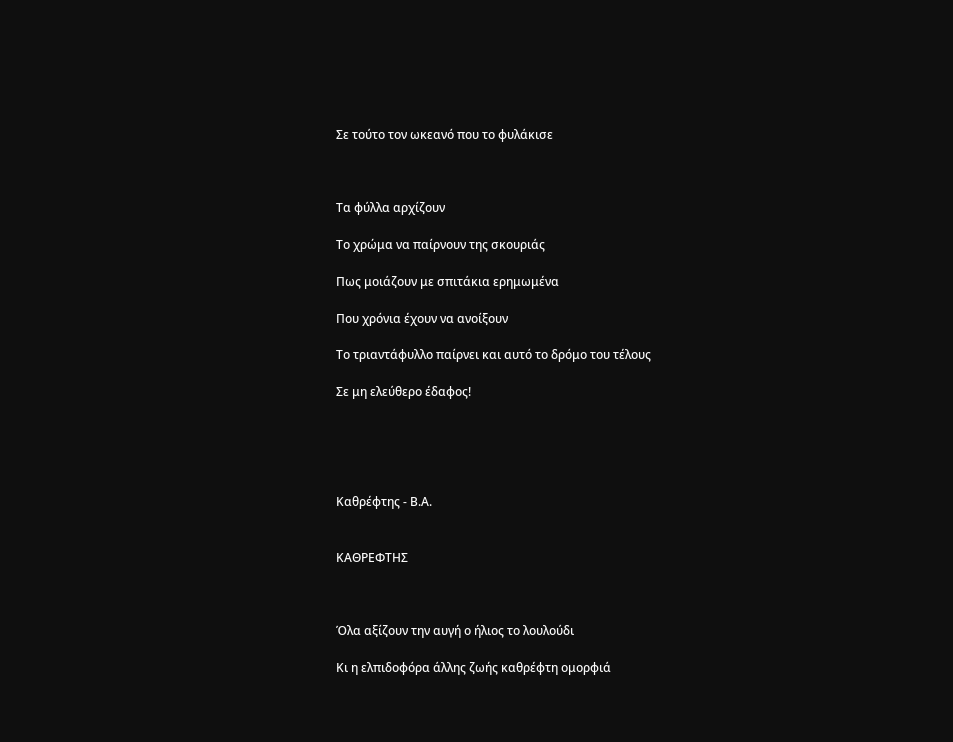Σε τούτο τον ωκεανό που το φυλάκισε



Τα φύλλα αρχίζουν

Το χρώμα να παίρνουν της σκουριάς

Πως μοιάζουν με σπιτάκια ερημωμένα

Που χρόνια έχουν να ανοίξουν

Το τριαντάφυλλο παίρνει και αυτό το δρόμο του τέλους

Σε μη ελεύθερο έδαφος!





Καθρέφτης - Β.Α.


ΚΑΘΡΕΦΤΗΣ



Όλα αξίζουν την αυγή ο ήλιος το λουλούδι

Κι η ελπιδοφόρα άλλης ζωής καθρέφτη ομορφιά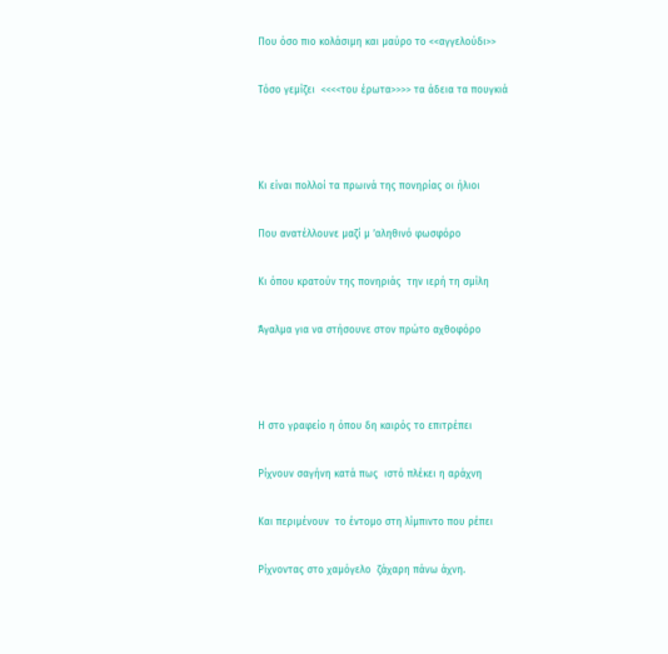Που όσο πιο κολάσιμη και μαύρο το <<αγγελούδι>>

Τόσο γεμίζει  <<<<του έρωτα>>>> τα άδεια τα πουγκιά



Κι είναι πολλοί τα πρωινά της πονηρίας οι ήλιοι

Που ανατέλλουνε μαζί μ ’αληθινό φωσφόρο

Κι όπου κρατούν της πονηριάς  την ιερή τη σμίλη

Άγαλμα για να στήσουνε στον πρώτο αχθοφόρο



Η στο γραφείο η όπου δη καιρός το επιτρέπει

Ρίχνουν σαγήνη κατά πως  ιστό πλέκει η αράχνη

Και περιμένουν  το έντομο στη λίμπιντο που ρέπει

Ρίχνοντας στο χαμόγελο  ζάχαρη πάνω άχνη.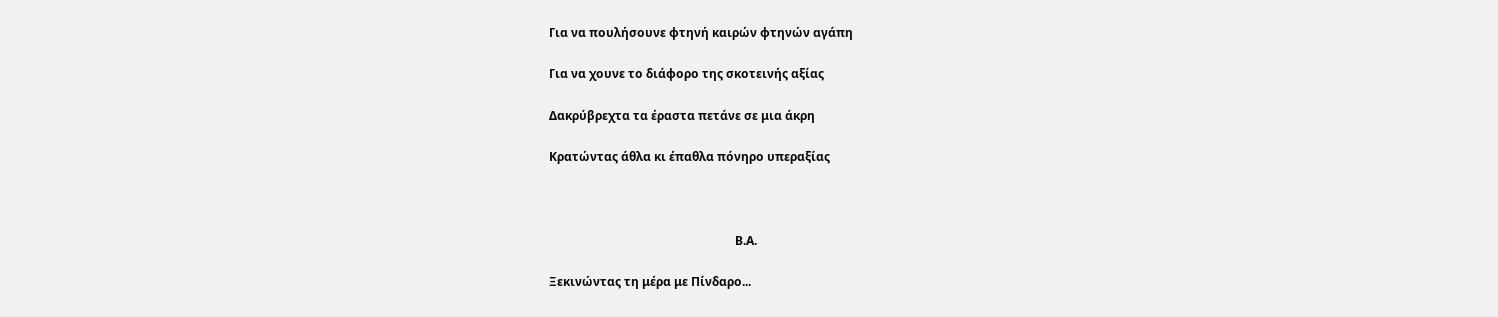Για να πουλήσουνε φτηνή καιρών φτηνών αγάπη

Για να χουνε το διάφορο της σκοτεινής αξίας

Δακρύβρεχτα τα έραστα πετάνε σε μια άκρη

Κρατώντας άθλα κι έπαθλα πόνηρο υπεραξίας



                                                              Β.Α.

Ξεκινώντας τη μέρα με Πίνδαρο...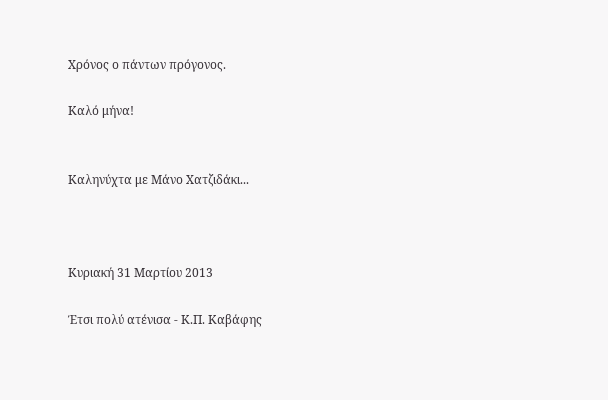Χρόνος ο πάντων πρόγονος.

Καλό μήνα!


Καληνύχτα με Μάνο Χατζιδάκι...



Κυριακή 31 Μαρτίου 2013

Έτσι πολύ ατένισα - Κ.Π. Καβάφης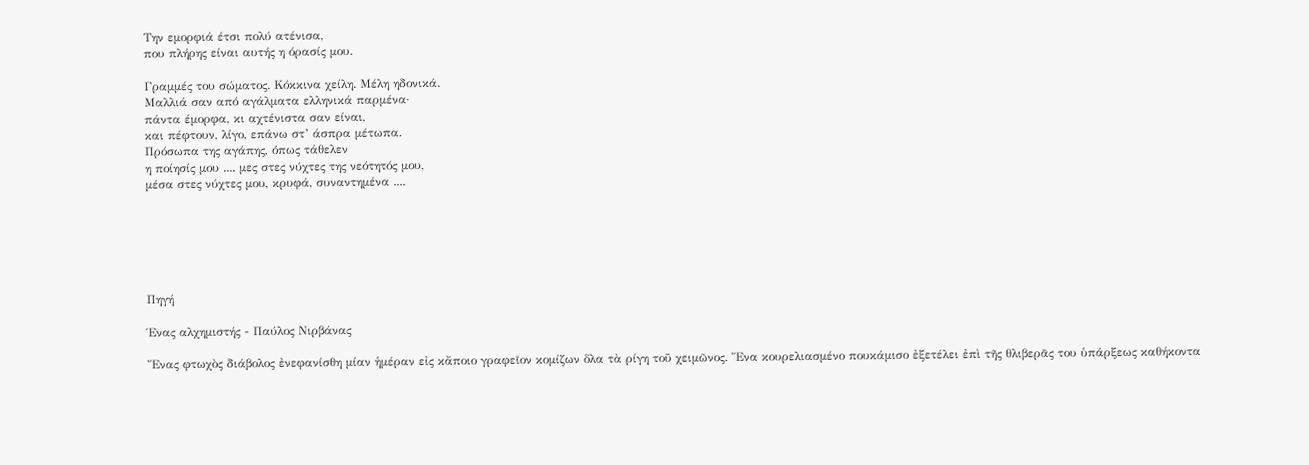Την εμορφιά έτσι πολύ ατένισα,
που πλήρης είναι αυτής η όρασίς μου.

Γραμμές του σώματος. Κόκκινα χείλη. Μέλη ηδονικά.
Μαλλιά σαν από αγάλματα ελληνικά παρμένα·
πάντα έμορφα, κι αχτένιστα σαν είναι,
και πέφτουν, λίγο, επάνω στ’ άσπρα μέτωπα.
Πρόσωπα της αγάπης, όπως τάθελεν
η ποίησίς μου .... μες στες νύχτες της νεότητός μου,
μέσα στες νύχτες μου, κρυφά, συναντημένα ....






Πηγή

Ένας αλχημιστής - Παύλος Νιρβάνας

Ἕνας φτωχὸς διάβολος ἐνεφανίσθη μίαν ἡμέραν εἰς κἄποιο γραφεῖον κομίζων ὅλα τὰ ρίγη τοῦ χειμῶνος. Ἕνα κουρελιασμένο πουκάμισο ἐξετέλει ἐπὶ τῆς θλιβερᾶς του ὑπάρξεως καθήκοντα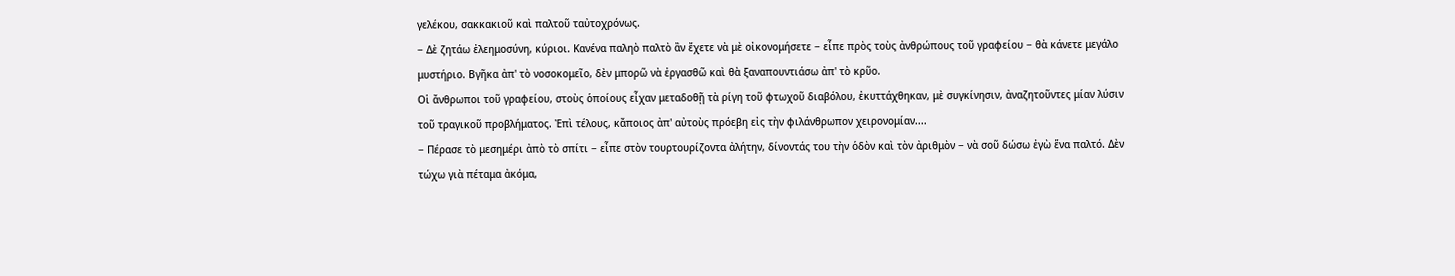γελέκου, σακκακιοῦ καὶ παλτοῦ ταὐτοχρόνως.
− Δὲ ζητάω ἐλεημοσύνη, κύριοι. Κανένα παληὸ παλτὸ ἂν ἔχετε νὰ μὲ οἰκονομήσετε − εἶπε πρὸς τοὺς ἀνθρώπους τοῦ γραφείου − θὰ κάνετε μεγάλο μυστήριο. Βγῆκα ἀπ' τὸ νοσοκομεῖο, δὲν μπορῶ νὰ ἐργασθῶ καὶ θὰ ξαναπουντιάσω ἀπ' τὸ κρῦο.
Οἱ ἄνθρωποι τοῦ γραφείου, στοὺς ὁποίους εἶχαν μεταδοθῇ τὰ ρίγη τοῦ φτωχοῦ διαβόλου, ἐκυττάχθηκαν, μὲ συγκίνησιν, ἀναζητοῦντες μίαν λύσιν τοῦ τραγικοῦ προβλήματος. Ἐπὶ τέλους, κἄποιος ἀπ' αὐτοὺς πρόεβη εἰς τὴν φιλάνθρωπον χειρονομίαν....
− Πέρασε τὸ μεσημέρι ἀπὸ τὸ σπίτι − εἶπε στὸν τουρτουρίζοντα ἀλήτην, δίνοντάς του τὴν ὁδὸν καὶ τὸν ἀριθμὸν − νὰ σοῦ δώσω ἐγὼ ἕνα παλτό. Δὲν τώχω γιὰ πέταμα ἀκόμα,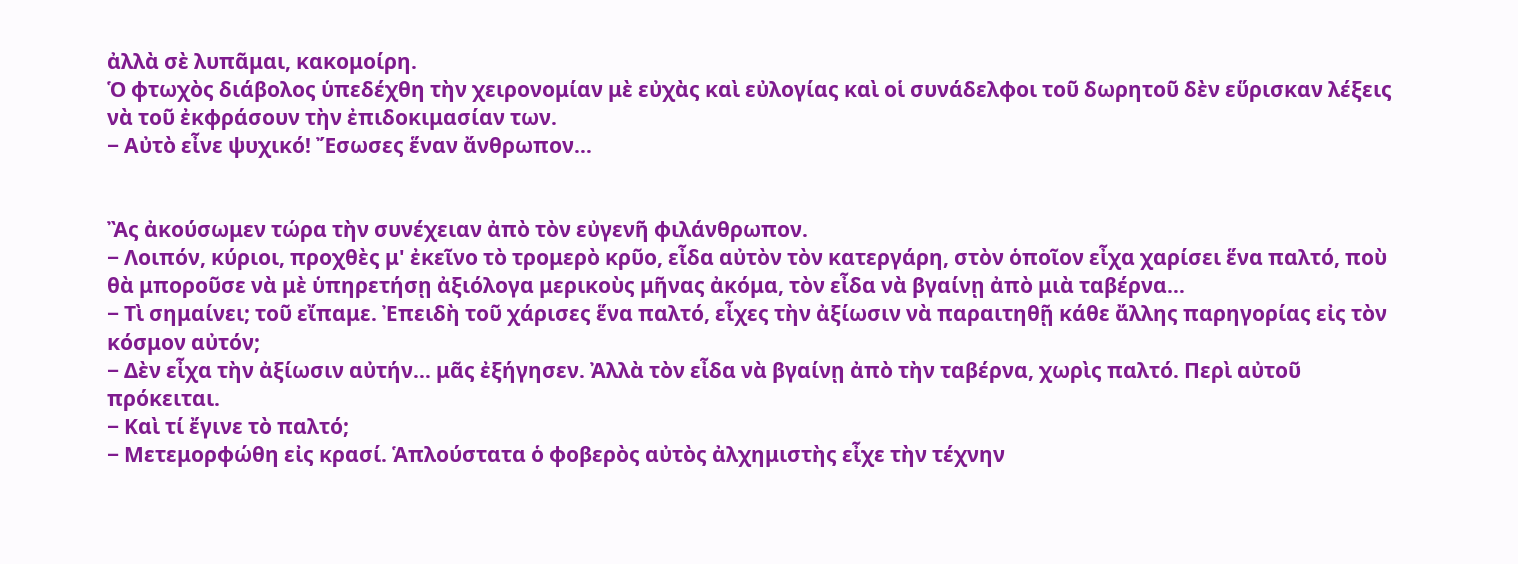ἀλλὰ σὲ λυπᾶμαι, κακομοίρη.
Ὁ φτωχὸς διάβολος ὑπεδέχθη τὴν χειρονομίαν μὲ εὐχὰς καὶ εὐλογίας καὶ οἱ συνάδελφοι τοῦ δωρητοῦ δὲν εὕρισκαν λέξεις νὰ τοῦ ἐκφράσουν τὴν ἐπιδοκιμασίαν των.
− Αὐτὸ εἶνε ψυχικό! Ἔσωσες ἕναν ἄνθρωπον…


Ἂς ἀκούσωμεν τώρα τὴν συνέχειαν ἀπὸ τὸν εὐγενῆ φιλάνθρωπον.
− Λοιπόν, κύριοι, προχθὲς μ' ἐκεῖνο τὸ τρομερὸ κρῦο, εἶδα αὐτὸν τὸν κατεργάρη, στὸν ὁποῖον εἶχα χαρίσει ἕνα παλτό, ποὺ θὰ μποροῦσε νὰ μὲ ὑπηρετήσῃ ἀξιόλογα μερικοὺς μῆνας ἀκόμα, τὸν εἶδα νὰ βγαίνῃ ἀπὸ μιὰ ταβέρνα…
− Τὶ σημαίνει; τοῦ εἴπαμε. Ἐπειδὴ τοῦ χάρισες ἕνα παλτό, εἶχες τὴν ἀξίωσιν νὰ παραιτηθῇ κάθε ἄλλης παρηγορίας εἰς τὸν κόσμον αὐτόν;
− Δὲν εἶχα τὴν ἀξίωσιν αὐτήν… μᾶς ἐξήγησεν. Ἀλλὰ τὸν εἶδα νὰ βγαίνῃ ἀπὸ τὴν ταβέρνα, χωρὶς παλτό. Περὶ αὐτοῦ πρόκειται.
− Καὶ τί ἔγινε τὸ παλτό;
− Μετεμορφώθη εἰς κρασί. Ἁπλούστατα ὁ φοβερὸς αὐτὸς ἀλχημιστὴς εἶχε τὴν τέχνην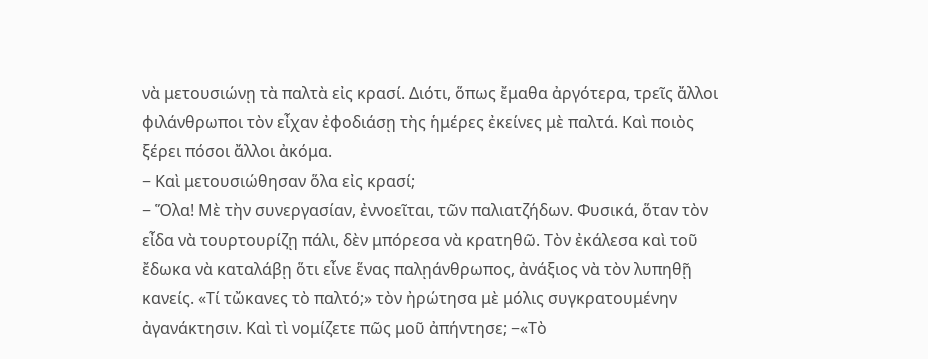νὰ μετουσιώνῃ τὰ παλτὰ εἰς κρασί. Διότι, ὅπως ἔμαθα ἀργότερα, τρεῖς ἄλλοι φιλάνθρωποι τὸν εἶχαν ἐφοδιάσῃ τὴς ἡμέρες ἐκείνες μὲ παλτά. Καὶ ποιὸς ξέρει πόσοι ἄλλοι ἀκόμα.
− Καὶ μετουσιώθησαν ὅλα εἰς κρασί;
− Ὅλα! Μὲ τὴν συνεργασίαν, ἐννοεῖται, τῶν παλιατζήδων. Φυσικά, ὅταν τὸν εἶδα νὰ τουρτουρίζῃ πάλι, δὲν μπόρεσα νὰ κρατηθῶ. Τὸν ἐκάλεσα καὶ τοῦ ἔδωκα νὰ καταλάβῃ ὅτι εἶνε ἕνας παλῃάνθρωπος, ἀνάξιος νὰ τὸν λυπηθῇ κανείς. «Τί τὤκανες τὸ παλτό;» τὸν ἠρώτησα μὲ μόλις συγκρατουμένην ἀγανάκτησιν. Καὶ τὶ νομίζετε πῶς μοῦ ἀπήντησε; −«Τὸ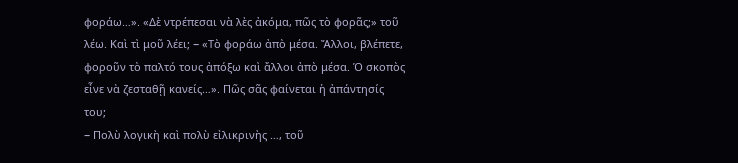φοράω…». «Δὲ ντρέπεσαι νὰ λὲς ἀκόμα, πῶς τὸ φορᾶς;» τοῦ λέω. Καὶ τὶ μοῦ λέει; − «Τὸ φοράω ἀπὸ μέσα. Ἄλλοι, βλέπετε, φοροῦν τὸ παλτό τους ἀπόξω καὶ ἄλλοι ἀπὸ μέσα. Ὁ σκοπὸς εἶνε νὰ ζεσταθῇ κανείς…». Πῶς σᾶς φαίνεται ἡ ἀπάντησίς του;
− Πολὺ λογικὴ καὶ πολὺ εἰλικρινὴς …, τοῦ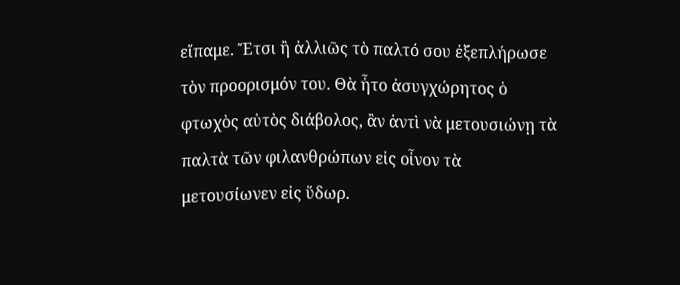εἴπαμε. Ἔτσι ἢ ἀλλιῶς τὸ παλτό σου ἐξεπλήρωσε τὸν προορισμόν του. Θὰ ἦτο ἀσυγχώρητος ὁ φτωχὸς αὐτὸς διάβολος, ἂν ἀντὶ νὰ μετουσιώνῃ τὰ παλτὰ τῶν φιλανθρώπων εἰς οἶνον τὰ μετουσίωνεν εἰς ὕδωρ.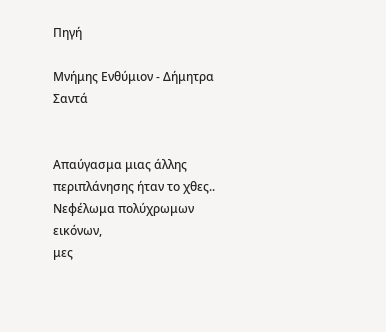Πηγή

Μνήμης Ενθύμιον - Δήμητρα Σαντά


Απαύγασμα μιας άλλης περιπλάνησης ήταν το χθες..
Νεφέλωμα πολύχρωμων εικόνων,
μες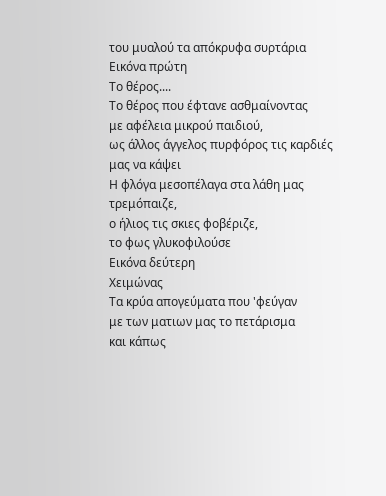του μυαλού τα απόκρυφα συρτάρια
Εικόνα πρώτη
Το θέρος....
Το θέρος που έφτανε ασθμαίνοντας
με αφέλεια μικρού παιδιού,
ως άλλος άγγελος πυρφόρος τις καρδιές μας να κάψει
Η φλόγα μεσοπέλαγα στα λάθη μας τρεμόπαιζε,
ο ήλιος τις σκιες φοβέριζε,
το φως γλυκοφιλούσε
Εικόνα δεύτερη
Χειμώνας
Τα κρύα απογεύματα που 'φεύγαν
με των ματιων μας το πετάρισμα
και κάπως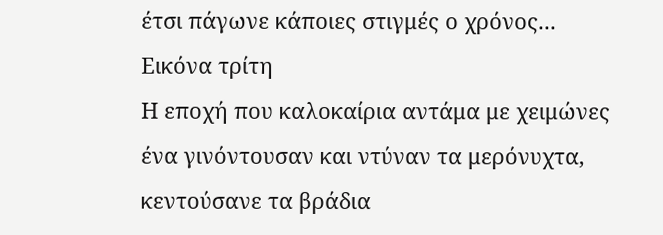έτσι πάγωνε κάποιες στιγμές ο χρόνος...
Εικόνα τρίτη
Η εποχή που καλοκαίρια αντάμα με χειμώνες
ένα γινόντουσαν και ντύναν τα μερόνυχτα,
κεντούσανε τα βράδια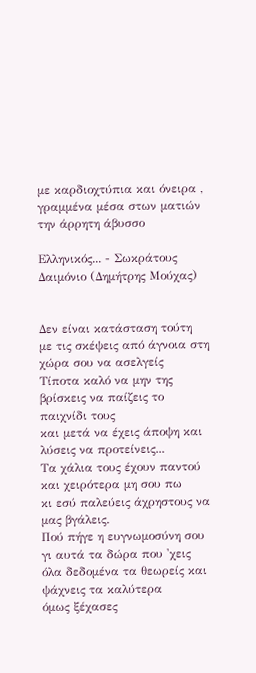με καρδιοχτύπια και όνειρα ,
γραμμένα μέσα στων ματιών την άρρητη άβυσσο

Ελληνικός... - Σωκράτους Δαιμόνιο (Δημήτρης Μούχας)


Δεν είναι κατάσταση τούτη
με τις σκέψεις από άγνοια στη χώρα σου να ασελγείς
Τίποτα καλό να μην της βρίσκεις να παίζεις το παιχνίδι τους
και μετά να έχεις άποψη και λύσεις να προτείνεις...
Τα χάλια τους έχουν παντού και χειρότερα μη σου πω
κι εσύ παλεύεις άχρηστους να μας βγάλεις.
Πού πήγε η ευγνωμοσύνη σου γι αυτά τα δώρα που 'χεις
όλα δεδομένα τα θεωρείς και ψάχνεις τα καλύτερα
όμως ξέχασες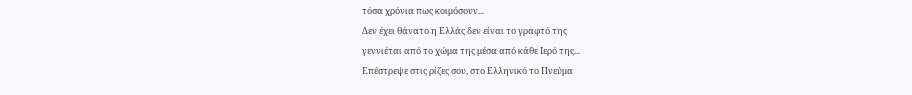τόσα χρόνια πως κοιμόσουν...
Δεν έχει θάνατο η Ελλάς δεν είναι το γραφτό της
γεννιέται από το χώμα της μέσα από κάθε Iερό της...
Επέστρεψε στις ρίζες σου, στο Ελληνικό το Πνεύμα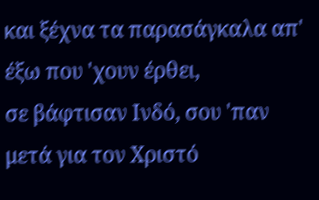και ξέχνα τα παρασάγκαλα απ' έξω που 'χουν έρθει,
σε βάφτισαν Ινδό, σου 'παν μετά για τον Χριστό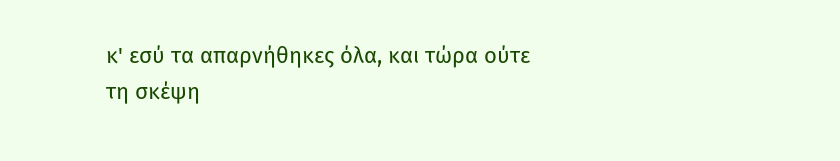κ' εσύ τα απαρνήθηκες όλα, και τώρα ούτε
τη σκέψη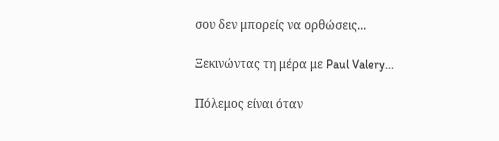σου δεν μπορείς να ορθώσεις...

Ξεκινώντας τη μέρα με Paul Valery...

Πόλεμος είναι όταν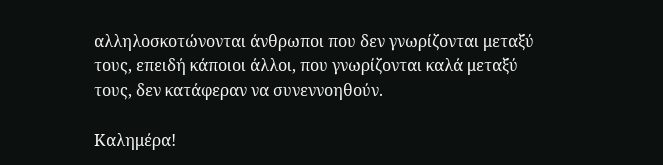αλληλοσκοτώνονται άνθρωποι που δεν γνωρίζονται μεταξύ τους, επειδή κάποιοι άλλοι, που γνωρίζονται καλά μεταξύ τους, δεν κατάφεραν να συνεννοηθούν.

Καλημέρα!